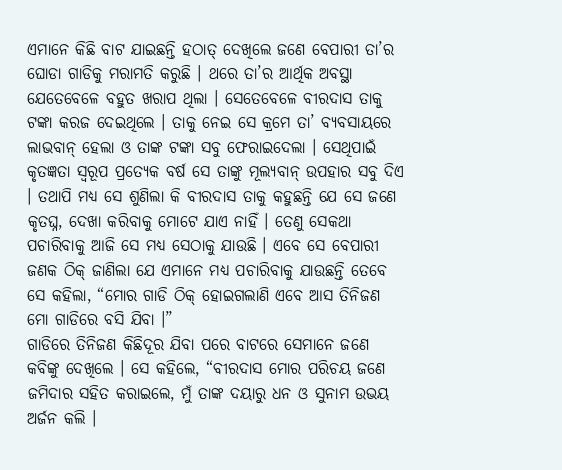ଏମାନେ କିଛି ବାଟ ଯାଇଛନ୍ତି ହଠାତ୍ ଦେଖିଲେ ଜଣେ ବେପାରୀ ତା’ର ଘୋଡା ଗାଡିକୁ ମରାମତି କରୁଛି । ଥରେ ତା’ର ଆର୍ଥିକ ଅବସ୍ଥା ଯେତେବେଳେ ବହୁତ ଖରାପ ଥିଲା । ସେତେବେଳେ ବୀରଦାସ ତାକୁ ଟଙ୍କା କରଜ ଦେଇଥିଲେ । ତାକୁ ନେଇ ସେ କ୍ରମେ ତା’ ବ୍ୟବସାୟରେ ଲାଭବାନ୍ ହେଲା ଓ ତାଙ୍କ ଟଙ୍କା ସବୁ ଫେରାଇଦେଲା । ସେଥିପାଇଁ କୃତଜ୍ଞତା ସ୍ୱରୂପ ପ୍ରତ୍ୟେକ ବର୍ଷ ସେ ତାଙ୍କୁ ମୂଲ୍ୟବାନ୍ ଉପହାର ସବୁ ଦିଏ । ତଥାପି ମଧ୍ୟ ସେ ଶୁଣିଲା କି ବୀରଦାସ ତାକୁ କହୁଛନ୍ତି ଯେ ସେ ଜଣେ କୃତଘ୍ନ, ଦେଖା କରିବାକୁ ମୋଟେ ଯାଏ ନାହିଁ । ତେଣୁ ସେକଥା ପଚାରିବାକୁ ଆଜି ସେ ମଧ୍ୟ ସେଠାକୁ ଯାଉଛି । ଏବେ ସେ ବେପାରୀ ଜଣକ ଠିକ୍ ଜାଣିଲା ଯେ ଏମାନେ ମଧ୍ୟ ପଚାରିବାକୁ ଯାଉଛନ୍ତି ତେବେ ସେ କହିଲା, “ମୋର ଗାଡି ଠିକ୍ ହୋଇଗଲାଣି ଏବେ ଆସ ତିନିଜଣ ମୋ ଗାଡିରେ ବସି ଯିବା ।”
ଗାଡିରେ ତିନିଜଣ କିଛିଦୂର ଯିବା ପରେ ବାଟରେ ସେମାନେ ଜଣେ କବିଙ୍କୁ ଦେଖିଲେ । ସେ କହିଲେ, “ବୀରଦାସ ମୋର ପରିଚୟ ଜଣେ ଜମିଦାର ସହିତ କରାଇଲେ, ମୁଁ ତାଙ୍କ ଦୟାରୁ ଧନ ଓ ସୁନାମ ଉଭୟ ଅର୍ଜନ କଲି ।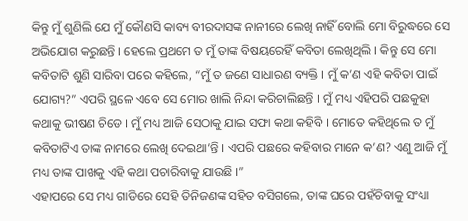କିନ୍ତୁ ମୁଁ ଶୁଣିଲି ଯେ ମୁଁ କୌଣସି କାବ୍ୟ ବୀରଦାସଙ୍କ ନାନୀରେ ଲେଖି ନାହିଁ ବୋଲି ମୋ ବିରୁଦ୍ଧରେ ସେ ଅଭିଯୋଗ କରୁଛନ୍ତି । ହେଲେ ପ୍ରଥମେ ତ ମୁଁ ତାଙ୍କ ବିଷୟରେହିଁ କବିତା ଲେଖିଥିଲି । କିନ୍ତୁ ସେ ମୋ କବିତାଟି ଶୁଣି ସାରିବା ପରେ କହିଲେ, “ମୁଁ ତ ଜଣେ ସାଧାରଣ ବ୍ୟକ୍ତି । ମୁଁ କ’ଣ ଏହି କବିତା ପାଇଁ ଯୋଗ୍ୟ?” ଏପରି ସ୍ଥଳେ ଏବେ ସେ ମୋର ଖାଲି ନିନ୍ଦା କରିଚାଲିଛନ୍ତି । ମୁଁ ମଧ୍ୟ ଏହିପରି ପଛକୁହା କଥାକୁ ଭୀଷଣ ଚିଡେ । ମୁଁ ମଧ୍ୟ ଆଜି ସେଠାକୁ ଯାଇ ସଫା କଥା କହିବି । ମୋତେ କହିଥିଲେ ତ ମୁଁ କବିତାଟିଏ ତାଙ୍କ ନାମରେ ଲେଖି ଦେଇଥା’ନ୍ତି । ଏପରି ପଛରେ କହିବାର ମାନେ କ’ଣ? ଏଣୁ ଆଜି ମୁଁ ମଧ୍ୟ ତାଙ୍କ ପାଖକୁ ଏହି କଥା ପଚାରିବାକୁ ଯାଉଛି ।”
ଏହାପରେ ସେ ମଧ୍ୟ ଗାଡିରେ ସେହି ତିନିଜଣଙ୍କ ସହିତ ବସିଗଲେ, ତାଙ୍କ ଘରେ ପହଁଚିବାକୁ ସଂଧ୍ୟା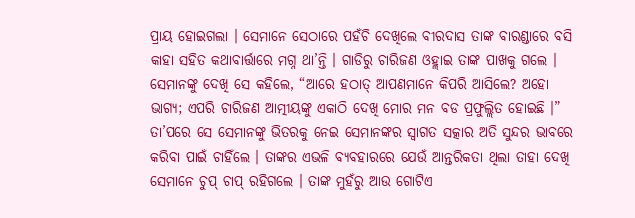ପ୍ରାୟ ହୋଇଗଲା । ସେମାନେ ସେଠାରେ ପହଁଚି ଦେଖିଲେ ବୀରଦାସ ତାଙ୍କ ବାରଣ୍ଡାରେ ବସି କାହା ସହିତ କଥାବାର୍ତ୍ତାରେ ମଗ୍ନ ଥା’ନ୍ତି । ଗାଡିରୁ ଚାରିଜଣ ଓହ୍ଲାଇ ତାଙ୍କ ପାଖକୁ ଗଲେ । ସେମାନଙ୍କୁ ଦେଖି ସେ କହିଲେ, “ଆରେ ହଠାତ୍ ଆପଣମାନେ କିପରି ଆସିଲେ? ଅହୋ ଭାଗ୍ୟ; ଏପରି ଚାରିଜଣ ଆତ୍ମୀୟଙ୍କୁ ଏକାଠି ଦେଖି ମୋର ମନ ବଡ ପ୍ରଫୁଲ୍ଲିତ ହୋଇଛି ।” ତା’ପରେ ସେ ସେମାନଙ୍କୁ ଭିତରକୁ ନେଇ ସେମାନଙ୍କର ସ୍ୱାଗତ ସତ୍କାର ଅତି ସୁନ୍ଦର ଭାବରେ କରିବା ପାଇଁ ଚାହିଁଲେ । ତାଙ୍କର ଏଭଳି ବ୍ୟବହାରରେ ଯେଉଁ ଆନ୍ତରିକତା ଥିଲା ତାହା ଦେଖି ସେମାନେ ଚୁପ୍ ଚାପ୍ ରହିଗଲେ । ତାଙ୍କ ମୁହଁରୁ ଆଉ ଗୋଟିଏ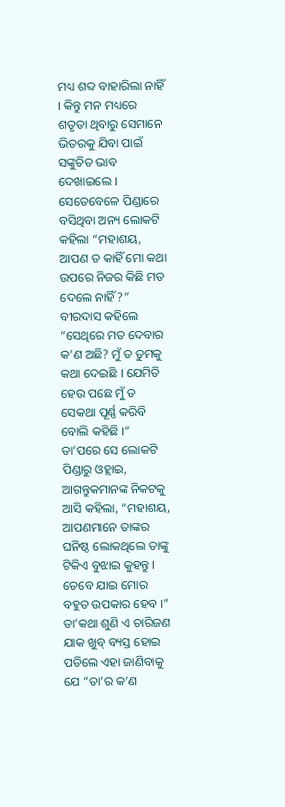ମଧ୍ୟ ଶବ୍ଦ ବାହାରିଲା ନାହିଁ । କିନ୍ତୁ ମନ ମଧ୍ୟରେ ଶତୃତା ଥିବାରୁ ସେମାନେ ଭିତରକୁ ଯିବା ପାଇଁ ସଙ୍କୁଚିତ ଭାବ ଦେଖାଇଲେ ।
ସେତେବେଳେ ପିଣ୍ଡାରେ ବସିଥିବା ଅନ୍ୟ ଲୋକଟି କହିଲା “ମହାଶୟ, ଆପଣ ତ କାହିଁ ମୋ କଥା ଉପରେ ନିଜର କିଛି ମତ ଦେଲେ ନାହିଁ?”
ବୀରଦାସ କହିଲେ “ସେଥିରେ ମତ ଦେବାର କ’ଣ ଅଛି? ମୁଁ ତ ତୁମକୁ କଥା ଦେଇଛି । ଯେମିତି ହେଉ ପଛେ ମୁଁ ତ ସେକଥା ପୂର୍ଣ୍ଣ କରିବି ବୋଲି କହିଛି ।”
ତା’ପରେ ସେ ଲୋକଟି ପିଣ୍ଡାରୁ ଓହ୍ଲାଇ, ଆଗନ୍ତୁକମାନଙ୍କ ନିକଟକୁ ଆସି କହିଲା, “ମହାଶୟ, ଆପଣମାନେ ତାଙ୍କର ଘନିଷ୍ଠ ଲୋକଥିଲେ ତାଙ୍କୁ ଟିକିଏ ବୁଝାଇ କୁହନ୍ତୁ । ତେବେ ଯାଇ ମୋର ବହୁତ ଉପକାର ହେବ ।” ତା’କଥା ଶୁଣି ଏ ଚାରିଜଣ ଯାକ ଖୁବ୍ ବ୍ୟସ୍ତ ହୋଇ ପଡିଲେ ଏହା ଜାଣିବାକୁ ଯେ “ତା’ର କ’ଣ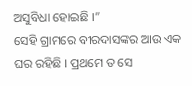ଅସୁବିଧା ହୋଇଛି ।”
ସେହି ଗ୍ରାମରେ ବୀରଦାସଙ୍କର ଆଉ ଏକ ଘର ରହିଛି । ପ୍ରଥମେ ତ ସେ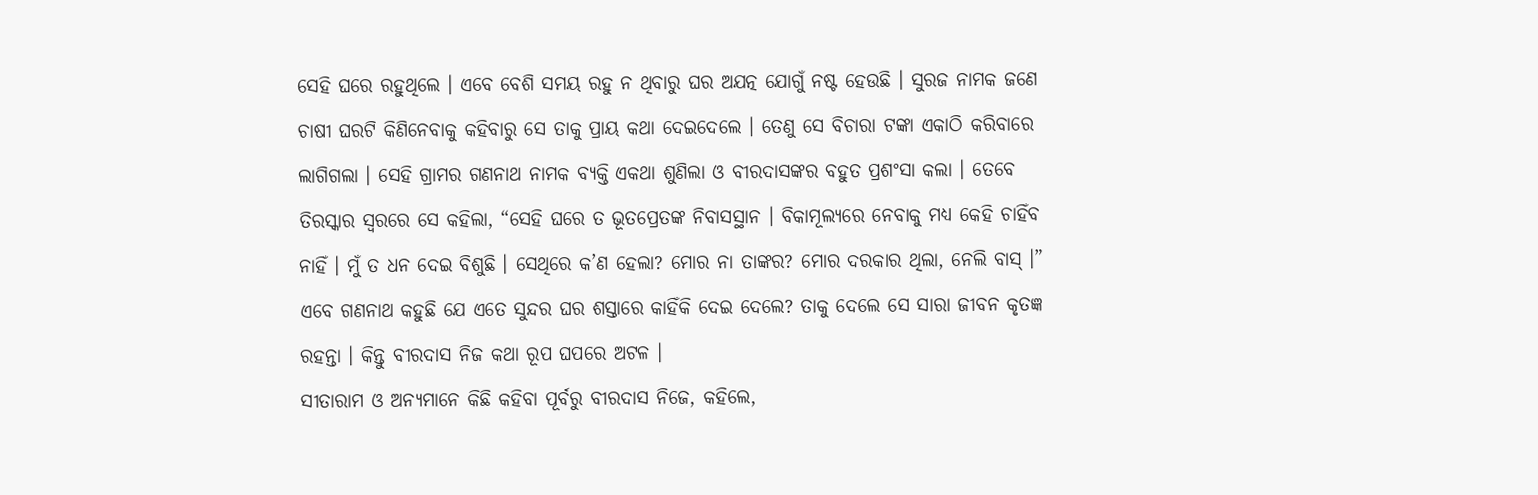ସେହି ଘରେ ରହୁଥିଲେ । ଏବେ ବେଶି ସମୟ ରହୁ ନ ଥିବାରୁ ଘର ଅଯତ୍ନ ଯୋଗୁଁ ନଷ୍ଟ ହେଉଛି । ସୁରଜ ନାମକ ଜଣେ ଚାଷୀ ଘରଟି କିଣିନେବାକୁ କହିବାରୁ ସେ ତାକୁ ପ୍ରାୟ କଥା ଦେଇଦେଲେ । ତେଣୁ ସେ ବିଚାରା ଟଙ୍କା ଏକାଠି କରିବାରେ ଲାଗିଗଲା । ସେହି ଗ୍ରାମର ଗଣନାଥ ନାମକ ବ୍ୟକ୍ତି ଏକଥା ଶୁଣିଲା ଓ ବୀରଦାସଙ୍କର ବହୁତ ପ୍ରଶଂସା କଲା । ତେବେ ତିରସ୍କାର ସ୍ୱରରେ ସେ କହିଲା, “ସେହି ଘରେ ତ ଭୂତପ୍ରେତଙ୍କ ନିବାସସ୍ଥାନ । ବିକାମୂଲ୍ୟରେ ନେବାକୁ ମଧ୍ୟ କେହି ଚାହିଁବ ନାହିଁ । ମୁଁ ତ ଧନ ଦେଇ ବିଶୁଛି । ସେଥିରେ କ’ଣ ହେଲା? ମୋର ନା ତାଙ୍କର? ମୋର ଦରକାର ଥିଲା, ନେଲି ବାସ୍ ।”
ଏବେ ଗଣନାଥ କହୁଛି ଯେ ଏତେ ସୁନ୍ଦର ଘର ଶସ୍ତାରେ କାହିଁକି ଦେଇ ଦେଲେ? ତାକୁ ଦେଲେ ସେ ସାରା ଜୀବନ କୃତଜ୍ଞ ରହନ୍ତା । କିନ୍ତୁ ବୀରଦାସ ନିଜ କଥା ରୂପ ଘପରେ ଅଟଳ ।
ସୀତାରାମ ଓ ଅନ୍ୟମାନେ କିଛି କହିବା ପୂର୍ବରୁ ବୀରଦାସ ନିଜେ, କହିଲେ,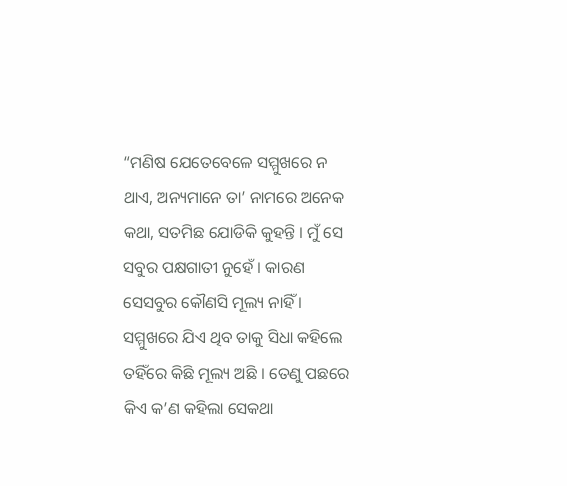“ମଣିଷ ଯେତେବେଳେ ସମ୍ମୁଖରେ ନ ଥାଏ, ଅନ୍ୟମାନେ ତା’ ନାମରେ ଅନେକ କଥା, ସତମିଛ ଯୋଡିକି କୁହନ୍ତି । ମୁଁ ସେ ସବୁର ପକ୍ଷଗାତୀ ନୁହେଁ । କାରଣ ସେସବୁର କୌଣସି ମୂଲ୍ୟ ନାହିଁ । ସମ୍ମୁଖରେ ଯିଏ ଥିବ ତାକୁ ସିଧା କହିଲେ ତହିଁରେ କିଛି ମୂଲ୍ୟ ଅଛି । ତେଣୁ ପଛରେ କିଏ କ’ଣ କହିଲା ସେକଥା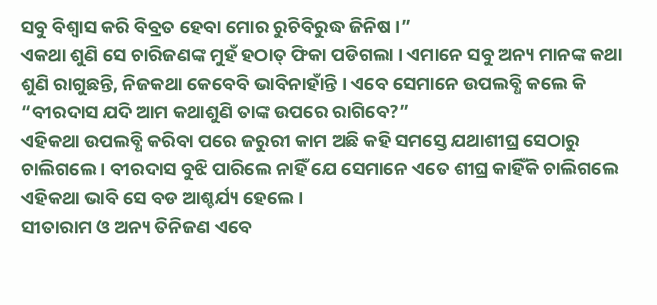ସବୁ ବିଶ୍ୱାସ କରି ବିବ୍ରତ ହେବା ମୋର ରୁଚିବିରୁଦ୍ଧ ଜିନିଷ ।”
ଏକଥା ଶୁଣି ସେ ଚାରିଜଣଙ୍କ ମୁହଁ ହଠାତ୍ ଫିକା ପଡିଗଲା । ଏମାନେ ସବୁ ଅନ୍ୟ ମାନଙ୍କ କଥା ଶୁଣି ରାଗୁଛନ୍ତି, ନିଜକଥା କେବେବି ଭାବିନାହାଁନ୍ତି । ଏବେ ସେମାନେ ଉପଲବ୍ଧି କଲେ କି “ବୀରଦାସ ଯଦି ଆମ କଥାଶୁଣି ତାଙ୍କ ଉପରେ ରାଗିବେ?”
ଏହିକଥା ଉପଲବ୍ଧି କରିବା ପରେ ଜରୁରୀ କାମ ଅଛି କହି ସମସ୍ତେ ଯଥାଶୀଘ୍ର ସେଠାରୁ ଚାଲିଗଲେ । ବୀରଦାସ ବୁଝି ପାରିଲେ ନାହିଁ ଯେ ସେମାନେ ଏତେ ଶୀଘ୍ର କାହିଁକି ଚାଲିଗଲେ ଏହିକଥା ଭାବି ସେ ବଡ ଆଶ୍ଚର୍ଯ୍ୟ ହେଲେ ।
ସୀତାରାମ ଓ ଅନ୍ୟ ତିନିଜଣ ଏବେ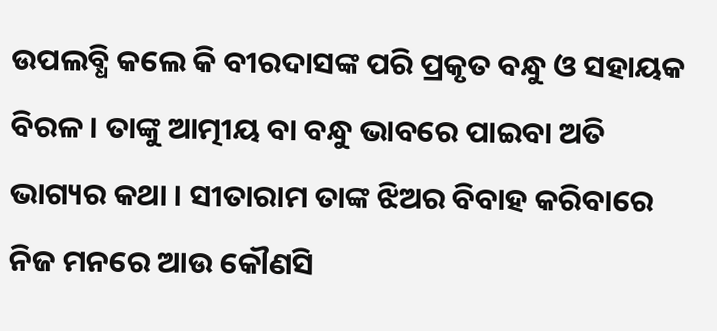ଉପଲବ୍ଧି କଲେ କି ବୀରଦାସଙ୍କ ପରି ପ୍ରକୃତ ବନ୍ଧୁ ଓ ସହାୟକ ବିରଳ । ତାଙ୍କୁ ଆତ୍ମୀୟ ବା ବନ୍ଧୁ ଭାବରେ ପାଇବା ଅତି ଭାଗ୍ୟର କଥା । ସୀତାରାମ ତାଙ୍କ ଝିଅର ବିବାହ କରିବାରେ ନିଜ ମନରେ ଆଉ କୌଣସି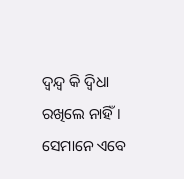ଦ୍ୱନ୍ଦ୍ୱ କି ଦ୍ୱିଧା ରଖିଲେ ନାହିଁ । ସେମାନେ ଏବେ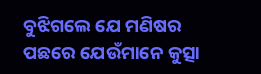ବୁଝିଗଲେ ଯେ ମଣିଷର ପଛରେ ଯେଉଁମାନେ କୁତ୍ସା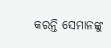କରନ୍ତି ସେମାନଙ୍କୁ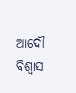ଆଦୌ ବିଶ୍ୱାସ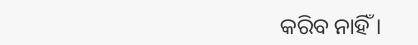କରିବ ନାହିଁ ।